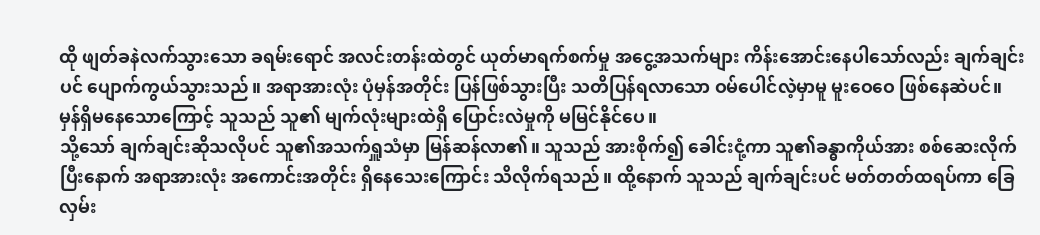ထို ဖျတ်ခနဲလက်သွားသော ခရမ်းရောင် အလင်းတန်းထဲတွင် ယုတ်မာရက်စက်မှု အငွေ့အသက်များ ကိန်းအောင်းနေပါသော်လည်း ချက်ချင်းပင် ပျောက်ကွယ်သွားသည်။ အရာအားလုံး ပုံမှန်အတိုင်း ပြန်ဖြစ်သွားပြီး သတိပြန်ရလာသော ဝမ်ပေါင်လဲ့မှာမူ မူးဝေဝေ ဖြစ်နေဆဲပင်။ မှန်ရှိမနေသောကြောင့် သူသည် သူ၏ မျက်လုံးများထဲရှိ ပြောင်းလဲမှုကို မမြင်နိုင်ပေ။
သို့သော် ချက်ချင်းဆိုသလိုပင် သူ၏အသက်ရှူသံမှာ မြန်ဆန်လာ၏။ သူသည် အားစိုက်၍ ခေါင်းငုံ့ကာ သူ၏ခန္ဓာကိုယ်အား စစ်ဆေးလိုက်ပြီးနောက် အရာအားလုံး အကောင်းအတိုင်း ရှိနေသေးကြောင်း သိလိုက်ရသည်။ ထို့နောက် သူသည် ချက်ချင်းပင် မတ်တတ်ထရပ်ကာ ခြေလှမ်း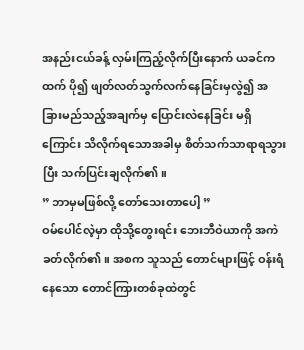အနည်းငယ်ခန့် လှမ်းကြည့်လိုက်ပြီးနောက် ယခင်ကထက် ပို၍ ဖျတ်လတ်သွက်လက်နေခြင်းမှလွဲ၍ အခြားမည်သည့်အချက်မှ ပြောင်းလဲနေခြင်း မရှိကြောင်း သိလိုက်ရသောအခါမှ စိတ်သက်သာရာရသွားပြီး သက်ပြင်းချလိုက်၏။
” ဘာမှမဖြစ်လို့ တော်သေးတာပေါ့ ”
ဝမ်ပေါင်လဲ့မှာ ထိုသို့တွေးရင်း ဘေးဘီဝဲယာကို အကဲခတ်လိုက်၏။ အစက သူသည် တောင်များဖြင့် ဝန်းရံနေသော တောင်ကြားတစ်ခုထဲတွင်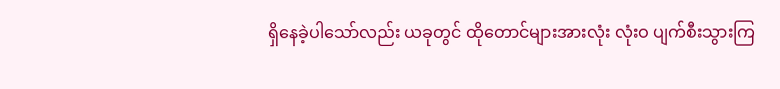ရှိနေခဲ့ပါသော်လည်း ယခုတွင် ထိုတောင်များအားလုံး လုံးဝ ပျက်စီးသွားကြ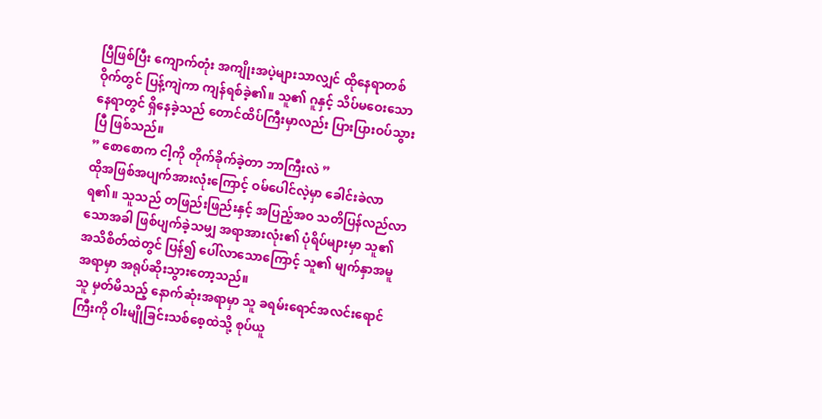ပြီဖြစ်ပြီး ကျောက်တုံး အကျိုးအပဲ့များသာလျှင် ထိုနေရာတစ်ဝိုက်တွင် ပြန့်ကျဲကာ ကျန်ရစ်ခဲ့၏။ သူ၏ ဂူနှင့် သိပ်မဝေးသော နေရာတွင် ရှိနေခဲ့သည် တောင်ထိပ်ကြီးမှာလည်း ပြားပြားဝပ်သွားပြီ ဖြစ်သည်။
” စောစောက ငါ့ကို တိုက်ခိုက်ခဲ့တာ ဘာကြီးလဲ ”
ထိုအဖြစ်အပျက်အားလုံးကြောင့် ဝမ်ပေါင်လဲ့မှာ ခေါင်းခဲလာရ၏။ သူသည် တဖြည်းဖြည်းနှင့် အပြည့်အဝ သတိပြန်လည်လာသောအခါ ဖြစ်ပျက်ခဲ့သမျှ အရာအားလုံး၏ ပုံရိပ်များမှာ သူ၏ အသိစိတ်ထဲတွင် ပြန်၍ ပေါ်လာသောကြောင့် သူ၏ မျက်နှာအမူအရာမှာ အရုပ်ဆိုးသွားတော့သည်။
သူ မှတ်မိသည့် နောက်ဆုံးအရာမှာ သူ ခရမ်းရောင်အလင်းရောင်ကြီးကို ဝါးမျိုခြင်းသစ်စေ့ထဲသို့ စုပ်ယူ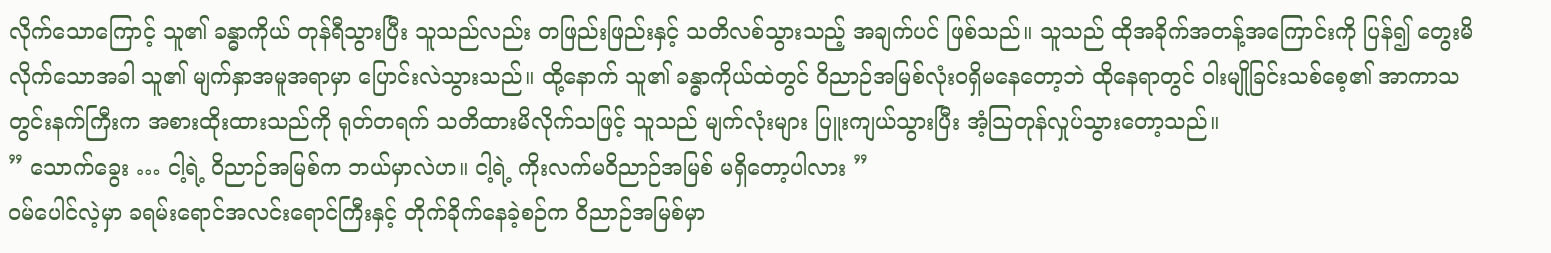လိုက်သောကြောင့် သူ၏ ခန္ဓာကိုယ် တုန်ရီသွားပြီး သူသည်လည်း တဖြည်းဖြည်းနှင့် သတိလစ်သွားသည့် အချက်ပင် ဖြစ်သည်။ သူသည် ထိုအခိုက်အတန့်အကြောင်းကို ပြန်၍ တွေးမိလိုက်သောအခါ သူ၏ မျက်နှာအမူအရာမှာ ပြောင်းလဲသွားသည်။ ထို့နောက် သူ၏ ခန္ဓာကိုယ်ထဲတွင် ဝိညာဉ်အမြစ်လုံးဝရှိမနေတော့ဘဲ ထိုနေရာတွင် ဝါးမျိုခြင်းသစ်စေ့၏ အာကာသတွင်းနက်ကြီးက အစားထိုးထားသည်ကို ရုတ်တရက် သတိထားမိလိုက်သဖြင့် သူသည် မျက်လုံးများ ပြူးကျယ်သွားပြီး အံ့သြတုန်လှုပ်သွားတော့သည်။
” သောက်ခွေး … ငါ့ရဲ့ ဝိညာဉ်အမြစ်က ဘယ်မှာလဲဟ။ ငါ့ရဲ့ ကိုးလက်မဝိညာဉ်အမြစ် မရှိတော့ပါလား ”
ဝမ်ပေါင်လဲ့မှာ ခရမ်းရောင်အလင်းရောင်ကြီးနှင့် တိုက်ခိုက်နေခဲ့စဉ်က ဝိညာဉ်အမြစ်မှာ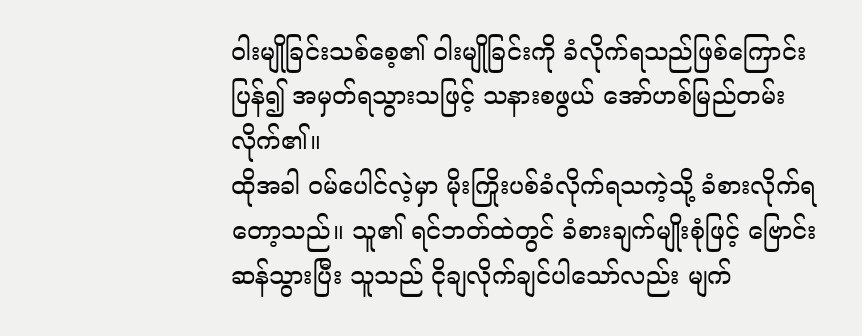ဝါးမျိုခြင်းသစ်စေ့၏ ဝါးမျိုခြင်းကို ခံလိုက်ရသည်ဖြစ်ကြောင်း ပြန်၍ အမှတ်ရသွားသဖြင့် သနားစဖွယ် အော်ဟစ်မြည်တမ်းလိုက်၏။
ထိုအခါ ဝမ်ပေါင်လဲ့မှာ မိုးကြိုးပစ်ခံလိုက်ရသကဲ့သို့ ခံစားလိုက်ရတော့သည်။ သူ၏ ရင်ဘတ်ထဲတွင် ခံစားချက်မျိုးစုံဖြင့် ဗြောင်းဆန်သွားပြီး သူသည် ငိုချလိုက်ချင်ပါသော်လည်း မျက်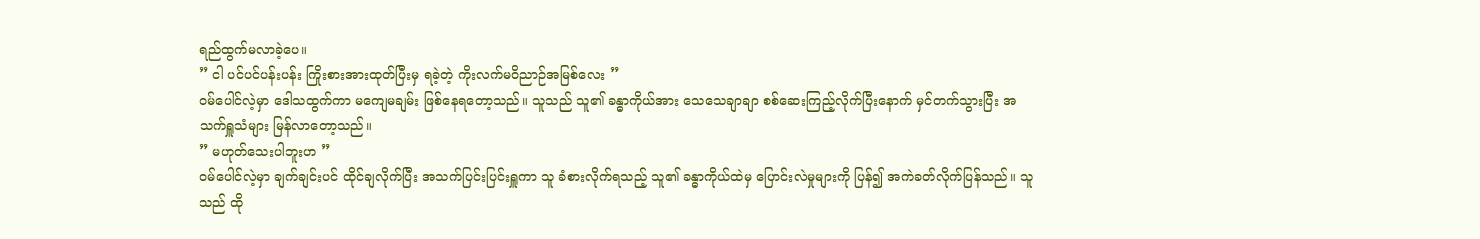ရည်ထွက်မလာခဲ့ပေ။
” ငါ ပင်ပင်ပန်းပန်း ကြိုးစားအားထုတ်ပြီးမှ ရခဲ့တဲ့ ကိုးလက်မဝိညာဉ်အမြစ်လေး ”
ဝမ်ပေါင်လဲ့မှာ ဒေါသထွက်ကာ မကျေမချမ်း ဖြစ်နေရတော့သည်။ သူသည် သူ၏ ခန္ဓာကိုယ်အား သေသေချာချာ စစ်ဆေးကြည့်လိုက်ပြီးနောက် မှင်တက်သွားပြီး အသက်ရှူသံများ မြန်လာတော့သည်။
” မဟုတ်သေးပါဘူးဟ ”
ဝမ်ပေါင်လဲ့မှာ ချက်ချင်းပင် ထိုင်ချလိုက်ပြီး အသက်ပြင်းပြင်းရှူကာ သူ ခံစားလိုက်ရသည့် သူ၏ ခန္ဓာကိုယ်ထဲမှ ပြောင်းလဲမှုများကို ပြန်၍ အကဲခတ်လိုက်ပြန်သည်။ သူသည် ထို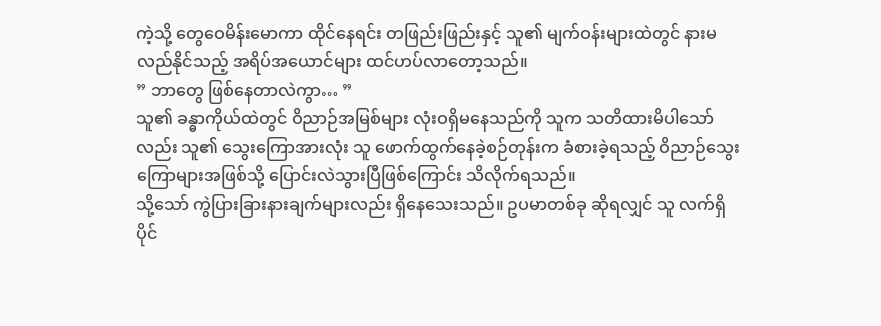ကဲ့သို့ တွေဝေမိန်းမောကာ ထိုင်နေရင်း တဖြည်းဖြည်းနှင့် သူ၏ မျက်ဝန်းများထဲတွင် နားမလည်နိုင်သည့် အရိပ်အယောင်များ ထင်ဟပ်လာတော့သည်။
” ဘာတွေ ဖြစ်နေတာလဲကွာ… ”
သူ၏ ခန္ဓာကိုယ်ထဲတွင် ဝိညာဉ်အမြစ်များ လုံးဝရှိမနေသည်ကို သူက သတိထားမိပါသော်လည်း သူ၏ သွေးကြောအားလုံး သူ ဖောက်ထွက်နေခဲ့စဉ်တုန်းက ခံစားခဲ့ရသည့် ဝိညာဉ်သွေးကြောများအဖြစ်သို့ ပြောင်းလဲသွားပြီဖြစ်ကြောင်း သိလိုက်ရသည်။
သို့သော် ကွဲပြားခြားနားချက်များလည်း ရှိနေသေးသည်။ ဥပမာတစ်ခု ဆိုရလျှင် သူ လက်ရှိ ပိုင်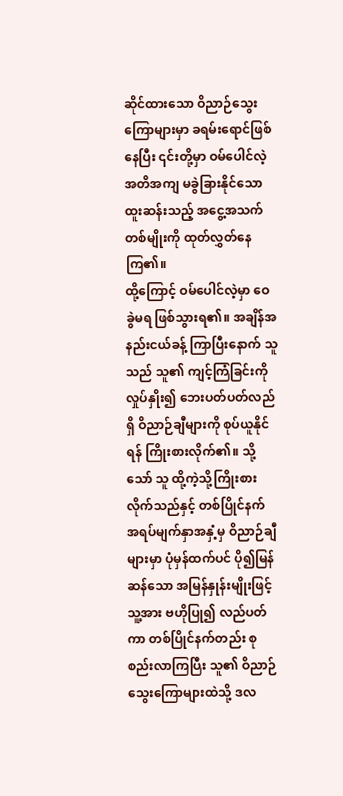ဆိုင်ထားသော ဝိညာဉ်သွေးကြောများမှာ ခရမ်းရောင်ဖြစ်နေပြီး ၎င်းတို့မှာ ဝမ်ပေါင်လဲ့ အတိအကျ မခွဲခြားနိုင်သော ထူးဆန်းသည့် အငွေ့အသက်တစ်မျိုးကို ထုတ်လွှတ်နေကြ၏။
ထို့ကြောင့် ဝမ်ပေါင်လဲ့မှာ ဝေခွဲမရ ဖြစ်သွားရ၏။ အချိန်အနည်းငယ်ခန့် ကြာပြီးနောက် သူသည် သူ၏ ကျင့်ကြံခြင်းကို လှုပ်နှိုး၍ ဘေးပတ်ပတ်လည်ရှိ ဝိညာဉ်ချီများကို စုပ်ယူနိုင်ရန် ကြိုးစားလိုက်၏။ သို့သော် သူ ထို့ကဲ့သို့ကြိုးစားလိုက်သည်နှင့် တစ်ပြိုင်နက် အရပ်မျက်နှာအနှံ့မှ ဝိညာဉ်ချီများမှာ ပုံမှန်ထက်ပင် ပို၍မြန်ဆန်သော အမြန်နှုန်းမျိုးဖြင့် သူ့အား ဗဟိုပြု၍ လည်ပတ်ကာ တစ်ပြိုင်နက်တည်း စုစည်းလာကြပြီး သူ၏ ဝိညာဉ်သွေးကြောများထဲသို့ ဒလ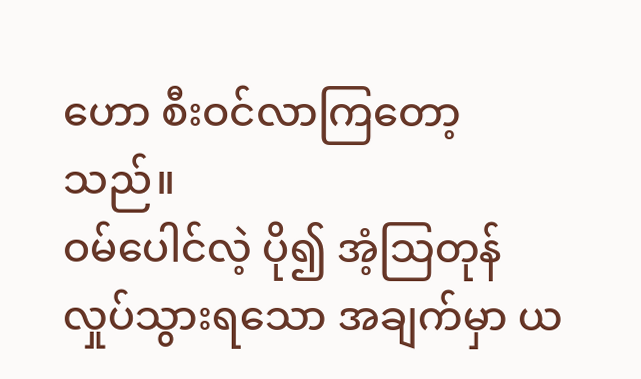ဟော စီးဝင်လာကြတော့သည်။
ဝမ်ပေါင်လဲ့ ပို၍ အံ့သြတုန်လှုပ်သွားရသော အချက်မှာ ယ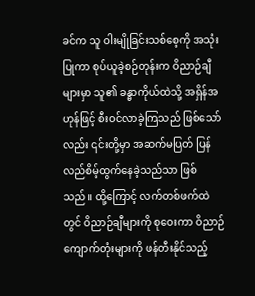ခင်က သူ ဝါးမျိုခြင်းသစ်စေ့ကို အသုံးပြုကာ စုပ်ယူခဲ့စဉ်တုန်းက ဝိညာဉ်ချီများမှာ သူ၏ ခန္ဓာကိုယ်ထဲသို့ အရှိန်အဟုန်ဖြင့် စီးဝင်လာခဲ့ကြသည် ဖြစ်သော်လည်း ၎င်းတို့မှာ အဆက်မပြတ် ပြန်လည်စိမ့်ထွက်နေခဲ့သည်သာ ဖြစ်သည်။ ထို့ကြောင့် လက်တစ်ဖက်ထဲတွင် ဝိညာဉ်ချီများကို စုဝေးကာ ဝိညာဉ်ကျောက်တုံးများကို ဖန်တီးနိုင်သည့်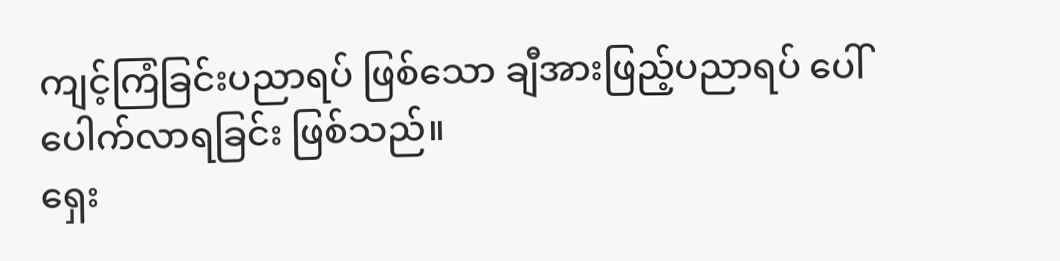ကျင့်ကြံခြင်းပညာရပ် ဖြစ်သော ချီအားဖြည့်ပညာရပ် ပေါ်ပေါက်လာရခြင်း ဖြစ်သည်။
ရှေး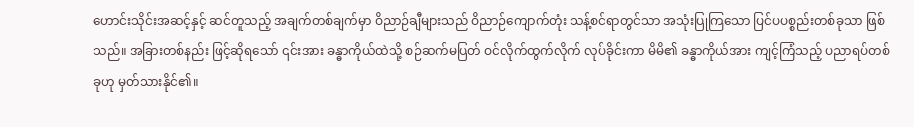ဟောင်းသိုင်းအဆင့်နှင့် ဆင်တူသည့် အချက်တစ်ချက်မှာ ဝိညာဉ်ချီများသည် ဝိညာဉ်ကျောက်တုံး သန့်စင်ရာတွင်သာ အသုံးပြုကြသော ပြင်ပပစ္စည်းတစ်ခုသာ ဖြစ်သည်။ အခြားတစ်နည်း ဖြင့်ဆိုရသော် ၎င်းအား ခန္ဓာကိုယ်ထဲသို့ စဉ်ဆက်မပြတ် ဝင်လိုက်ထွက်လိုက် လုပ်ခိုင်းကာ မိမိ၏ ခန္ဓာကိုယ်အား ကျင့်ကြံသည့် ပညာရပ်တစ်ခုဟု မှတ်သားနိုင်၏။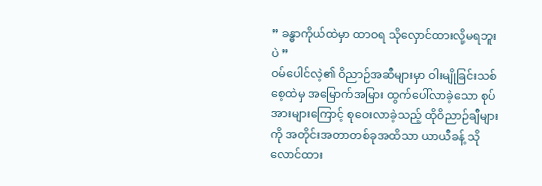” ခန္ဓာကိုယ်ထဲမှာ ထာဝရ သိုလှောင်ထားလို့မရဘူးပဲ ”
ဝမ်ပေါင်လဲ့၏ ဝိညာဉ်အဆီများမှာ ဝါးမျိုခြင်းသစ်စေ့ထဲမှ အမြောက်အမြား ထွက်ပေါ်လာခဲ့သော စုပ်အားများကြောင့် စုဝေးလာခဲ့သည့် ထိုဝိညာဉ်ချီများကို အတိုင်းအတာတစ်ခုအထိသာ ယာယီခန့် သိုလောင်ထား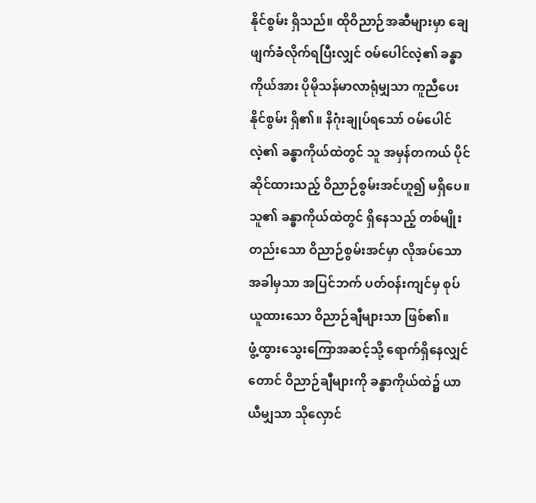နိုင်စွမ်း ရှိသည်။ ထိုဝိညာဉ်အဆီများမှာ ချေဖျက်ခံလိုက်ရပြီးလျှင် ဝမ်ပေါင်လဲ့၏ ခန္ဓာကိုယ်အား ပိုမိုသန်မာလာရုံမျှသာ ကူညီပေးနိုင်စွမ်း ရှိ၏။ နိဂုံးချုပ်ရသော် ဝမ်ပေါင်လဲ့၏ ခန္ဓာကိုယ်ထဲတွင် သူ အမှန်တကယ် ပိုင်ဆိုင်ထားသည့် ဝိညာဉ်စွမ်းအင်ဟူ၍ မရှိပေ။
သူ၏ ခန္ဓာကိုယ်ထဲတွင် ရှိနေသည့် တစ်မျိုးတည်းသော ဝိညာဉ်စွမ်းအင်မှာ လိုအပ်သောအခါမှသာ အပြင်ဘက် ပတ်ဝန်းကျင်မှ စုပ်ယူထားသော ဝိညာဉ်ချီများသာ ဖြစ်၏။
ဖွံ့ထွားသွေးကြောအဆင့်သို့ ရောက်ရှိနေလျှင်တောင် ဝိညာဉ်ချီများကို ခန္ဓာကိုယ်ထဲ၌ ယာယီမျှသာ သိုလှောင်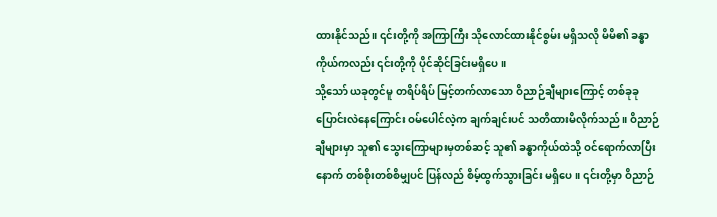ထားနိုင်သည်။ ၎င်းတို့ကို အကြာကြီး သိုလောင်ထားနိုင်စွမ်း မရှိသလို မိမိ၏ ခန္ဓာကိုယ်ကလည်း ၎င်းတို့ကို ပိုင်ဆိုင်ခြင်းမရှိပေ။
သို့သော် ယခုတွင်မူ တရိပ်ရိပ် မြင့်တက်လာသော ဝိညာဉ်ချီများကြောင့် တစ်ခုခု ပြောင်းလဲနေကြောင်း ဝမ်ပေါင်လဲ့က ချက်ချင်းပင် သတိထားမိလိုက်သည်။ ဝိညာဉ်ချီများမှာ သူ၏ သွေးကြောများမှတစ်ဆင့် သူ၏ ခန္ဓာကိုယ်ထဲသို့ ဝင်ရောက်လာပြီးနောက် တစ်စိုးတစ်စိမျှပင် ပြန်လည် စိမ့်ထွက်သွားခြင်း မရှိပေ။ ၎င်းတို့မှာ ဝိညာဉ်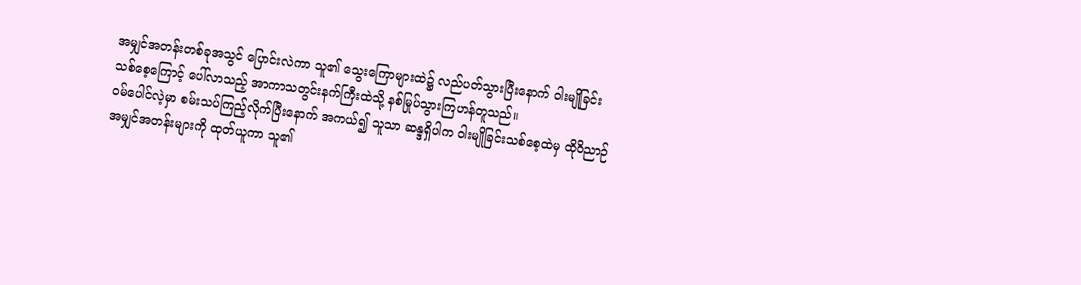အမျှင်အတန်းတစ်ခုအသွင် ပြောင်းလဲကာ သူ၏ သွေးကြောများထဲ၌ လည်ပတ်သွားပြီးနောက် ဝါးမျိုခြင်းသစ်စေ့ကြောင့် ပေါ်လာသည့် အာကာသတွင်းနက်ကြီးထဲသို့ နစ်မြုပ်သွားကြဟန်တူသည်။
ဝမ်ပေါင်လဲ့မှာ စမ်းသပ်ကြည့်လိုက်ပြီးနောက် အကယ်၍ သူသာ ဆန္ဒရှိပါက ဝါးမျိုခြင်းသစ်စေ့ထဲမှ ထိုဝိညာဉ်အမျှင်အတန်းများကို ထုတ်ယူကာ သူ၏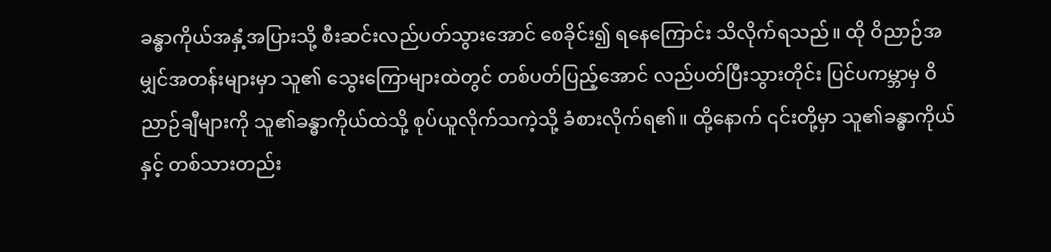ခန္ဓာကိုယ်အနှံ့အပြားသို့ စီးဆင်းလည်ပတ်သွားအောင် စေခိုင်း၍ ရနေကြောင်း သိလိုက်ရသည်။ ထို ဝိညာဉ်အမျှင်အတန်းများမှာ သူ၏ သွေးကြောများထဲတွင် တစ်ပတ်ပြည့်အောင် လည်ပတ်ပြီးသွားတိုင်း ပြင်ပကမ္ဘာမှ ဝိညာဉ်ချီများကို သူ၏ခန္ဓာကိုယ်ထဲသို့ စုပ်ယူလိုက်သကဲ့သို့ ခံစားလိုက်ရ၏။ ထို့နောက် ၎င်းတို့မှာ သူ၏ခန္ဓာကိုယ်နှင့် တစ်သားတည်း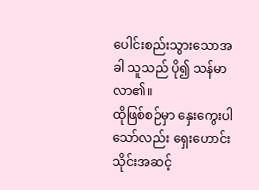ပေါင်းစည်းသွားသောအခါ သူသည် ပို၍ သန်မာလာ၏။
ထိုဖြစ်စဉ်မှာ နှေးကွေးပါသော်လည်း ရှေးဟောင်းသိုင်းအဆင့်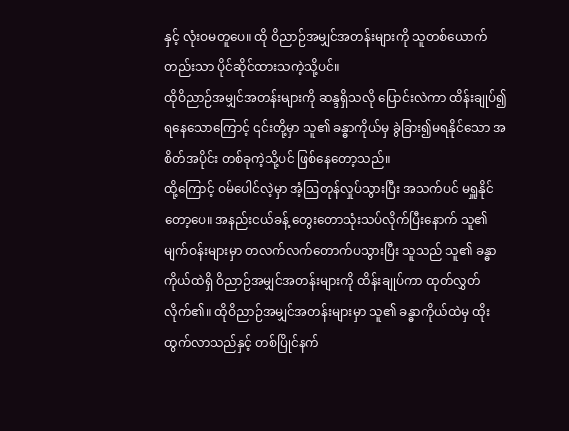နှင့် လုံးဝမတူပေ။ ထို ဝိညာဉ်အမျှင်အတန်းများကို သူတစ်ယောက်တည်းသာ ပိုင်ဆိုင်ထားသကဲ့သို့ပင်။
ထိုဝိညာဉ်အမျှင်အတန်းများကို ဆန္ဒရှိသလို ပြောင်းလဲကာ ထိန်းချုပ်၍ရနေသောကြောင့် ၎င်းတို့မှာ သူ၏ ခန္ဓာကိုယ်မှ ခွဲခြား၍မရနိုင်သော အစိတ်အပိုင်း တစ်ခုကဲ့သို့ပင် ဖြစ်နေတော့သည်။
ထို့ကြောင့် ဝမ်ပေါင်လဲ့မှာ အံ့ဩတုန်လှုပ်သွားပြီး အသက်ပင် မရှူနိုင်တော့ပေ။ အနည်းငယ်ခန့် တွေးတောသုံးသပ်လိုက်ပြီးနောက် သူ၏ မျက်ဝန်းများမှာ တလက်လက်တောက်ပသွားပြီး သူသည် သူ၏ ခန္ဓာကိုယ်ထဲရှိ ဝိညာဉ်အမျှင်အတန်းများကို ထိန်းချုပ်ကာ ထုတ်လွှတ်လိုက်၏။ ထိုဝိညာဉ်အမျှင်အတန်းများမှာ သူ၏ ခန္ဓာကိုယ်ထဲမှ ထိုးထွက်လာသည်နှင့် တစ်ပြိုင်နက်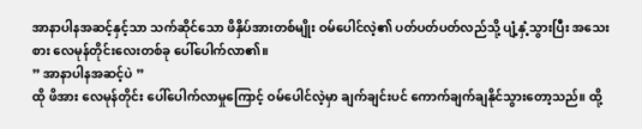အာနာပါနအဆင့်နှင့်သာ သက်ဆိုင်သော ဖိနှိပ်အားတစ်မျိုး ဝမ်ပေါင်လဲ့၏ ပတ်ပတ်ပတ်လည်သို့ ပျံ့နှံ့သွားပြီး အသေးစား လေမုန်တိုင်းလေးတစ်ခု ပေါ်ပေါက်လာ၏။
” အာနာပါနအဆင့်ပဲ ”
ထို ဖိအား လေမုန်တိုင်း ပေါ်ပေါက်လာမှုကြောင့် ဝမ်ပေါင်လဲ့မှာ ချက်ချင်းပင် ကောက်ချက်ချနိုင်သွားတော့သည်။ ထို့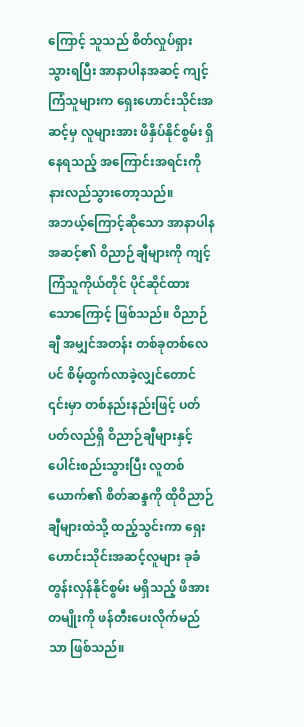ကြောင့် သူသည် စိတ်လှုပ်ရှားသွားရပြီး အာနာပါနအဆင့် ကျင့်ကြံသူများက ရှေးဟောင်းသိုင်းအဆင့်မှ လူများအား ဖိနှိပ်နိုင်စွမ်း ရှိနေရသည့် အကြောင်းအရင်းကို နားလည်သွားတော့သည်။
အဘယ့်ကြောင့်ဆိုသော အာနာပါနအဆင့်၏ ဝိညာဉ်ချီများကို ကျင့်ကြံသူကိုယ်တိုင် ပိုင်ဆိုင်ထားသောကြောင့် ဖြစ်သည်။ ဝိညာဉ်ချီ အမျှင်အတန်း တစ်ခုတစ်လေပင် စိမ့်ထွက်လာခဲ့လျှင်တောင် ၎င်းမှာ တစ်နည်းနည်းဖြင့် ပတ်ပတ်လည်ရှိ ဝိညာဉ်ချီများနှင့် ပေါင်းစည်းသွားပြီး လူတစ်ယောက်၏ စိတ်ဆန္ဒကို ထိုဝိညာဉ်ချီများထဲသို့ ထည့်သွင်းကာ ရှေးဟောင်းသိုင်းအဆင့်လူများ ခုခံတွန်းလှန်နိုင်စွမ်း မရှိသည့် ဖိအားတမျိုးကို ဖန်တီးပေးလိုက်မည်သာ ဖြစ်သည်။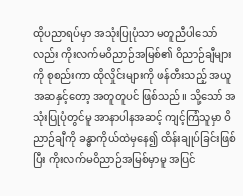ထိုပညာရပ်မှာ အသုံးပြုပုံသာ မတူညီပါသော်လည်း ကိုးလက်မဝိညာဉ်အမြစ်၏ ဝိညာဉ်ချီများကို စုစည်းကာ ထိုလှိုင်းများကို ဖန်တီးသည့် အယူအဆနှင့်တော့ အတူတူပင် ဖြစ်သည်။ သို့သော် အသုံးပြုပုံတွင်မူ အာနာပါနအဆင့် ကျင့်ကြံသူမှာ ဝိညာဉ်ချီကို ခန္ဓာကိုယ်ထဲမှနေ၍ ထိန်းချုပ်ခြင်းဖြစ်ပြီး ကိုးလက်မဝိညာဉ်အမြစ်မှာမူ အပြင်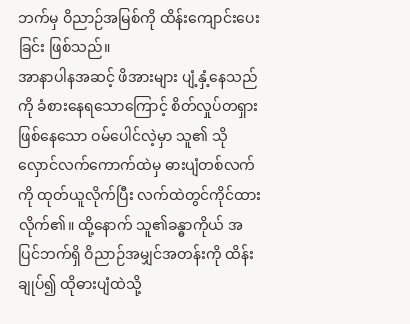ဘက်မှ ဝိညာဉ်အမြစ်ကို ထိန်းကျောင်းပေးခြင်း ဖြစ်သည်။
အာနာပါနအဆင့် ဖိအားများ ပျံ့နှံ့နေသည်ကို ခံစားနေရသောကြောင့် စိတ်လှုပ်တရှား ဖြစ်နေသော ဝမ်ပေါင်လဲ့မှာ သူ၏ သိုလှောင်လက်ကောက်ထဲမှ ဓားပျံတစ်လက်ကို ထုတ်ယူလိုက်ပြီး လက်ထဲတွင်ကိုင်ထားလိုက်၏။ ထို့နောက် သူ၏ခန္ဓာကိုယ် အပြင်ဘက်ရှိ ဝိညာဉ်အမျှင်အတန်းကို ထိန်းချုပ်၍ ထိုဓားပျံထဲသို့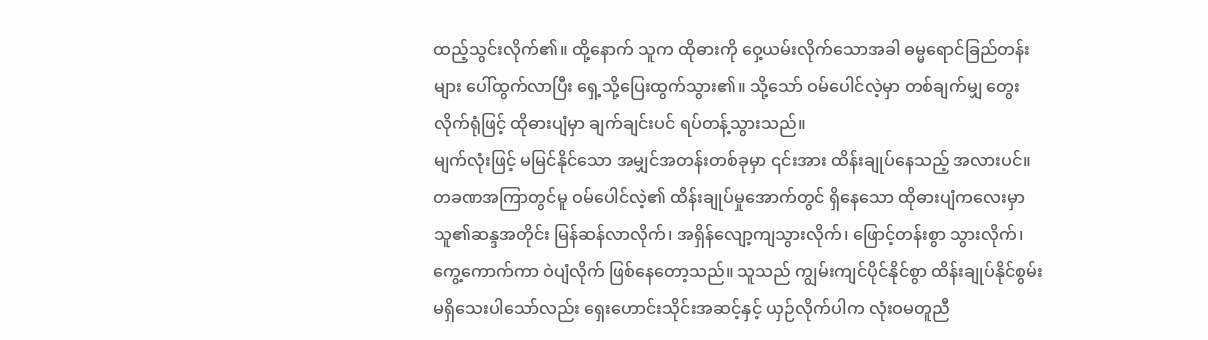ထည့်သွင်းလိုက်၏။ ထို့နောက် သူက ထိုဓားကို ဝှေ့ယမ်းလိုက်သောအခါ ဓမ္မရောင်ခြည်တန်းများ ပေါ်ထွက်လာပြီး ရှေ့သို့ပြေးထွက်သွား၏။ သို့သော် ဝမ်ပေါင်လဲ့မှာ တစ်ချက်မျှ တွေးလိုက်ရုံဖြင့် ထိုဓားပျံမှာ ချက်ချင်းပင် ရပ်တန့်သွားသည်။
မျက်လုံးဖြင့် မမြင်နိုင်သော အမျှင်အတန်းတစ်ခုမှာ ၎င်းအား ထိန်းချုပ်နေသည့် အလားပင်။ တခဏအကြာတွင်မူ ဝမ်ပေါင်လဲ့၏ ထိန်းချုပ်မှုအောက်တွင် ရှိနေသော ထိုဓားပျံကလေးမှာ သူ၏ဆန္ဒအတိုင်း မြန်ဆန်လာလိုက်၊ အရှိန်လျော့ကျသွားလိုက်၊ ဖြောင့်တန်းစွာ သွားလိုက်၊ ကွေ့ကောက်ကာ ဝဲပျံလိုက် ဖြစ်နေတော့သည်။ သူသည် ကျွမ်းကျင်ပိုင်နိုင်စွာ ထိန်းချုပ်နိုင်စွမ်း မရှိသေးပါသော်လည်း ရှေးဟောင်းသိုင်းအဆင့်နှင့် ယှဉ်လိုက်ပါက လုံးဝမတူညီ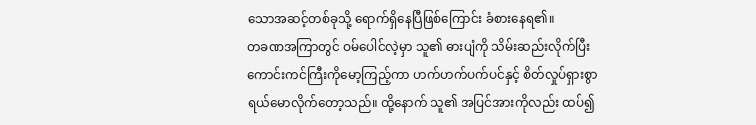သောအဆင့်တစ်ခုသို့ ရောက်ရှိနေပြီဖြစ်ကြောင်း ခံစားနေရ၏။
တခဏအကြာတွင် ဝမ်ပေါင်လဲ့မှာ သူ၏ ဓားပျံကို သိမ်းဆည်းလိုက်ပြီး ကောင်းကင်ကြီးကိုမော့ကြည့်ကာ ဟက်ဟက်ပက်ပင်နှင့် စိတ်လှုပ်ရှားစွာ ရယ်မောလိုက်တော့သည်။ ထို့နောက် သူ၏ အပြင်အားကိုလည်း ထပ်၍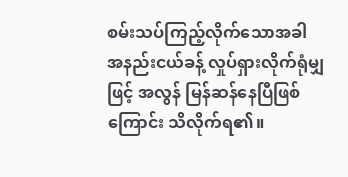စမ်းသပ်ကြည့်လိုက်သောအခါ အနည်းငယ်ခန့် လှုပ်ရှားလိုက်ရုံမျှဖြင့် အလွန် မြန်ဆန်နေပြီဖြစ်ကြောင်း သိလိုက်ရ၏။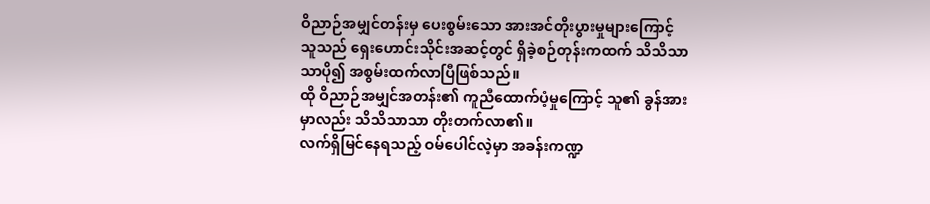ဝိညာဉ်အမျှင်တန်းမှ ပေးစွမ်းသော အားအင်တိုးပွားမှုများကြောင့် သူသည် ရှေးဟောင်းသိုင်းအဆင့်တွင် ရှိခဲ့စဉ်တုန်းကထက် သိသိသာသာပို၍ အစွမ်းထက်လာပြီဖြစ်သည်။
ထို ဝိညာဉ်အမျှင်အတန်း၏ ကူညီထောက်ပံ့မှုကြောင့် သူ၏ ခွန်အားမှာလည်း သိသိသာသာ တိုးတက်လာ၏။
လက်ရှိမြင်နေရသည့် ဝမ်ပေါင်လဲ့မှာ အခန်းကဏ္ဍ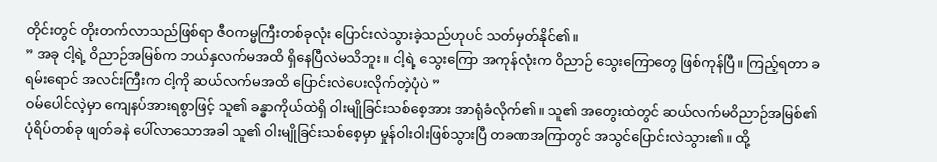တိုင်းတွင် တိုးတက်လာသည်ဖြစ်ရာ ဇီဝကမ္မကြီးတစ်ခုလုံး ပြောင်းလဲသွားခဲ့သည်ဟုပင် သတ်မှတ်နိုင်၏။
” အခု ငါ့ရဲ့ ဝိညာဉ်အမြစ်က ဘယ်နှလက်မအထိ ရှိနေပြီလဲမသိဘူး။ ငါ့ရဲ့ သွေးကြော အကုန်လုံးက ဝိညာဉ် သွေးကြောတွေ ဖြစ်ကုန်ပြီ။ ကြည့်ရတာ ခရမ်းရောင် အလင်းကြီးက ငါ့ကို ဆယ်လက်မအထိ ပြောင်းလဲပေးလိုက်တဲ့ပုံပဲ ”
ဝမ်ပေါင်လဲ့မှာ ကျေနပ်အားရစွာဖြင့် သူ၏ ခန္ဓာကိုယ်ထဲရှိ ဝါးမျိုခြင်းသစ်စေ့အား အာရုံခံလိုက်၏။ သူ၏ အတွေးထဲတွင် ဆယ်လက်မဝိညာဉ်အမြစ်၏ ပုံရိပ်တစ်ခု ဖျတ်ခနဲ ပေါ်လာသောအခါ သူ၏ ဝါးမျိုခြင်းသစ်စေ့မှာ မှုန်ဝါးဝါးဖြစ်သွားပြီ တခဏအကြာတွင် အသွင်ပြောင်းလဲသွား၏။ ထို့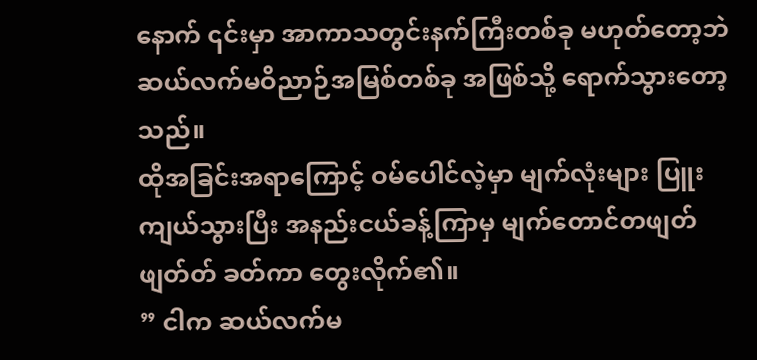နောက် ၎င်းမှာ အာကာသတွင်းနက်ကြီးတစ်ခု မဟုတ်တော့ဘဲ ဆယ်လက်မဝိညာဉ်အမြစ်တစ်ခု အဖြစ်သို့ ရောက်သွားတော့သည်။
ထိုအခြင်းအရာကြောင့် ဝမ်ပေါင်လဲ့မှာ မျက်လုံးများ ပြူးကျယ်သွားပြီး အနည်းငယ်ခန့်ကြာမှ မျက်တောင်တဖျတ်ဖျတ်တ် ခတ်ကာ တွေးလိုက်၏။
” ငါက ဆယ်လက်မ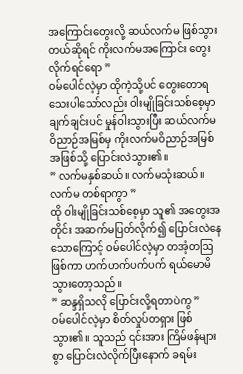အကြောင်းတွေးလို့ ဆယ်လက်မ ဖြစ်သွားတယ်ဆိုရင် ကိုးလက်မအကြောင်း တွေးလိုက်ရင်ရော ”
ဝမ်ပေါင်လဲ့မှာ ထိုကဲ့သို့ပင် တွေးတောရသေးပါသော်လည်း ဝါးမျိုခြင်းသစ်စေ့မှာ ချက်ချင်းပင် မှုန်ဝါးသွားပြီး ဆယ်လက်မဝိညာဉ်အမြစ်မှ ကိုးလက်မဝိညာဉ်အမြစ်အဖြစ်သို့ ပြောင်းလဲသွား၏။
” လက်မနှစ်ဆယ်။ လက်မသုံးဆယ်။ လက်မ တစ်ရာကွာ ”
ထို ဝါးမျိုခြင်းသစ်စေ့မှာ သူ၏ အတွေးအတိုင်း အဆက်မပြတ်လိုက်၍ ပြောင်းလဲနေသောကြောင့် ဝမ်ပေါင်လဲ့မှာ တအံ့တဩဖြစ်ကာ ဟက်ဟက်ပက်ပက် ရယ်မောမိသွားတော့သည်။
” ဆန္ဒရှိသလို ပြောင်းလို့ရတာပဲကွ ”
ဝမ်ပေါင်လဲ့မှာ စိတ်လှုပ်တရှား ဖြစ်သွား၏။ သူသည် ၎င်းအား ကြိမ်ဖန်များစွာ ပြောင်းလဲလိုက်ပြီးနောက် ခရမ်း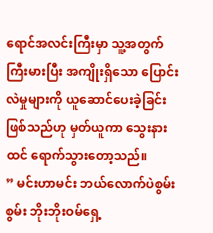ရောင်အလင်းကြီးမှာ သူ့အတွက် ကြီးမားပြီး အကျိုးရှိသော ပြောင်းလဲမှုများကို ယူဆောင်ပေးခဲ့ခြင်း ဖြစ်သည်ဟု မှတ်ယူကာ သွေးနားထင် ရောက်သွားတော့သည်။
” မင်းဟာမင်း ဘယ်လောက်ပဲစွမ်းစွမ်း ဘိုးဘိုးဝမ်ရှေ့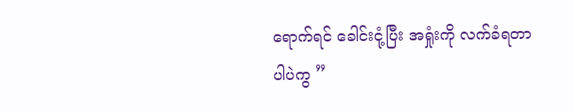ရောက်ရင် ခေါင်းငုံ့ပြီး အရှုံးကို လက်ခံရတာပါပဲကွ ”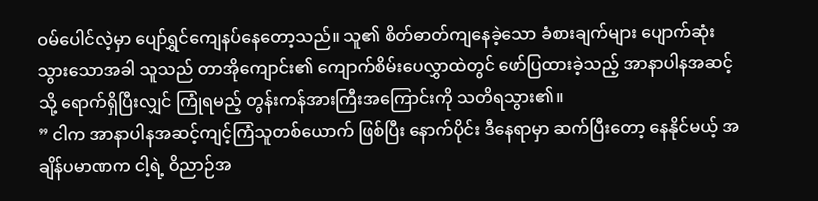ဝမ်ပေါင်လဲ့မှာ ပျော်ရွှင်ကျေနပ်နေတော့သည်။ သူ၏ စိတ်ဓာတ်ကျနေခဲ့သော ခံစားချက်များ ပျောက်ဆုံးသွားသောအခါ သူသည် တာအိုကျောင်း၏ ကျောက်စိမ်းပေလွှာထဲတွင် ဖော်ပြထားခဲ့သည့် အာနာပါနအဆင့်သို့ ရောက်ရှိပြီးလျှင် ကြုံရမည့် တွန်းကန်အားကြီးအကြောင်းကို သတိရသွား၏။
” ငါက အာနာပါနအဆင့်ကျင့်ကြံသူတစ်ယောက် ဖြစ်ပြီး နောက်ပိုင်း ဒီနေရာမှာ ဆက်ပြီးတော့ နေနိုင်မယ့် အချိန်ပမာဏက ငါ့ရဲ့ ဝိညာဉ်အ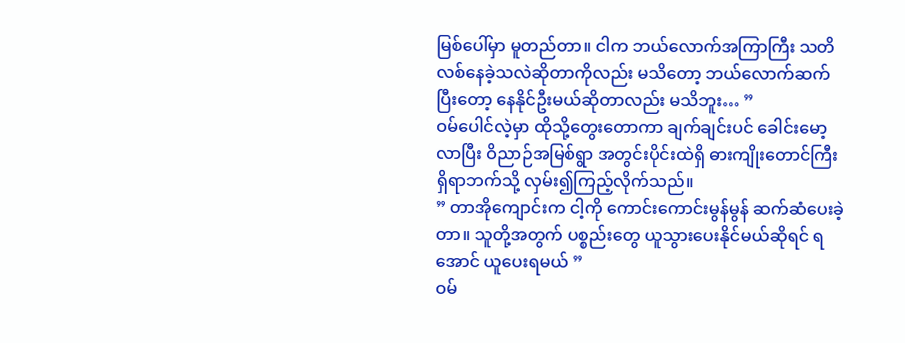မြစ်ပေါ်မှာ မူတည်တာ။ ငါက ဘယ်လောက်အကြာကြီး သတိလစ်နေခဲ့သလဲဆိုတာကိုလည်း မသိတော့ ဘယ်လောက်ဆက်ပြီးတော့ နေနိုင်ဦးမယ်ဆိုတာလည်း မသိဘူး… ”
ဝမ်ပေါင်လဲ့မှာ ထိုသို့တွေးတောကာ ချက်ချင်းပင် ခေါင်းမော့လာပြီး ဝိညာဉ်အမြစ်ရွာ အတွင်းပိုင်းထဲရှိ ဓားကျိုးတောင်ကြီး ရှိရာဘက်သို့ လှမ်း၍ကြည့်လိုက်သည်။
” တာအိုကျောင်းက ငါ့ကို ကောင်းကောင်းမွန်မွန် ဆက်ဆံပေးခဲ့တာ။ သူတို့အတွက် ပစ္စည်းတွေ ယူသွားပေးနိုင်မယ်ဆိုရင် ရအောင် ယူပေးရမယ် ”
ဝမ်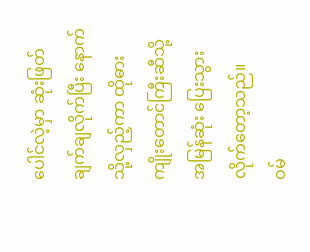ပေါင်လဲ့မှာ ဆုံးဖြတ်ချက်ချလိုက်ပြီး နောက်သို့လှည့်ကာ ထိုဓားကျိုးတောင်ကြီးဆီသို့ အမြန်ဆုံး ပြေးသွားလိုက်တော့သည်။
ဝမ်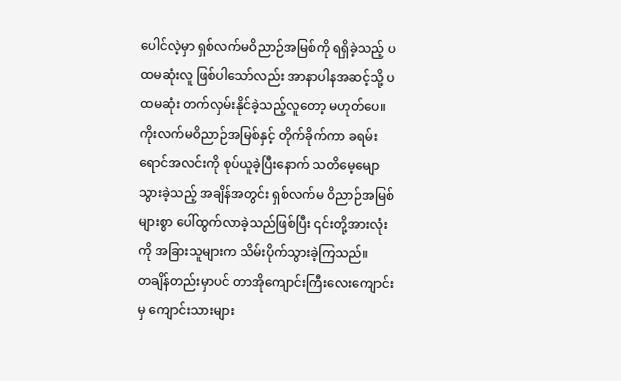ပေါင်လဲ့မှာ ရှစ်လက်မဝိညာဉ်အမြစ်ကို ရရှိခဲ့သည့် ပထမဆုံးလူ ဖြစ်ပါသော်လည်း အာနာပါနအဆင့်သို့ ပထမဆုံး တက်လှမ်းနိုင်ခဲ့သည့်လူတော့ မဟုတ်ပေ။ ကိုးလက်မဝိညာဉ်အမြစ်နှင့် တိုက်ခိုက်ကာ ခရမ်းရောင်အလင်းကို စုပ်ယူခဲ့ပြီးနောက် သတိမေ့မျောသွားခဲ့သည့် အချိန်အတွင်း ရှစ်လက်မ ဝိညာဉ်အမြစ်များစွာ ပေါ်ထွက်လာခဲ့သည်ဖြစ်ပြီး ၎င်းတို့အားလုံးကို အခြားသူများက သိမ်းပိုက်သွားခဲ့ကြသည်။
တချိန်တည်းမှာပင် တာအိုကျောင်းကြီးလေးကျောင်းမှ ကျောင်းသားများ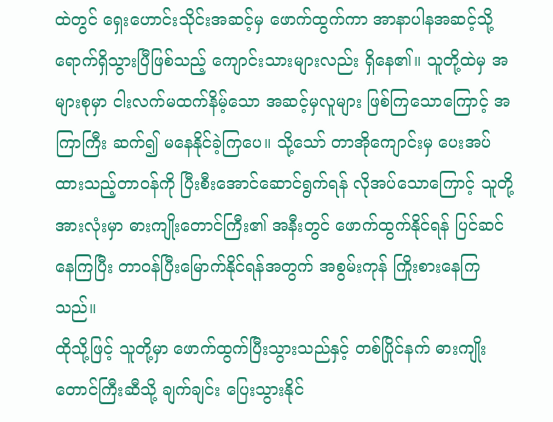ထဲတွင် ရှေးဟောင်းသိုင်းအဆင့်မှ ဖောက်ထွက်ကာ အာနာပါနအဆင့်သို့ ရောက်ရှိသွားပြီဖြစ်သည့် ကျောင်းသားများလည်း ရှိနေ၏။ သူတို့ထဲမှ အများစုမှာ ငါးလက်မထက်နိမ့်သော အဆင့်မှလူများ ဖြစ်ကြသောကြောင့် အကြာကြီး ဆက်၍ မနေနိုင်ခဲ့ကြပေ။ သို့သော် တာအိုကျောင်းမှ ပေးအပ်ထားသည့်တာဝန်ကို ပြီးစီးအောင်ဆောင်ရွက်ရန် လိုအပ်သောကြောင့် သူတို့အားလုံးမှာ ဓားကျိုးတောင်ကြီး၏ အနီးတွင် ဖောက်ထွက်နိုင်ရန် ပြင်ဆင်နေကြပြီး တာဝန်ပြီးမြောက်နိုင်ရန်အတွက် အစွမ်းကုန် ကြိုးစားနေကြသည်။
ထိုသို့ဖြင့် သူတို့မှာ ဖောက်ထွက်ပြီးသွားသည်နှင့် တစ်ပြိုင်နက် ဓားကျိုးတောင်ကြီးဆီသို့ ချက်ချင်း ပြေးသွားနိုင်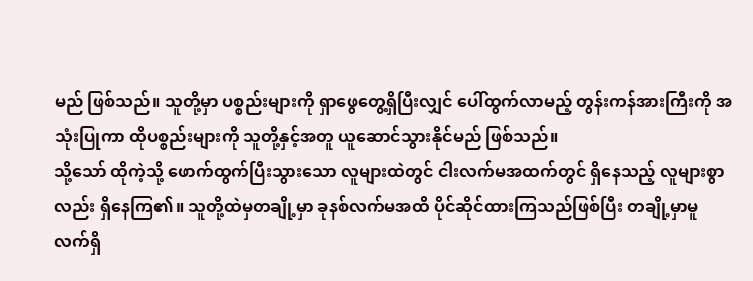မည် ဖြစ်သည်။ သူတို့မှာ ပစ္စည်းများကို ရှာဖွေတွေ့ရှိပြီးလျှင် ပေါ်ထွက်လာမည့် တွန်းကန်အားကြီးကို အသုံးပြုကာ ထိုပစ္စည်းများကို သူတို့နှင့်အတူ ယူဆောင်သွားနိုင်မည် ဖြစ်သည်။
သို့သော် ထိုကဲ့သို့ ဖောက်ထွက်ပြီးသွားသော လူများထဲတွင် ငါးလက်မအထက်တွင် ရှိနေသည့် လူများစွာလည်း ရှိနေကြ၏။ သူတို့ထဲမှတချို့မှာ ခုနစ်လက်မအထိ ပိုင်ဆိုင်ထားကြသည်ဖြစ်ပြီး တချို့မှာမူ လက်ရှိ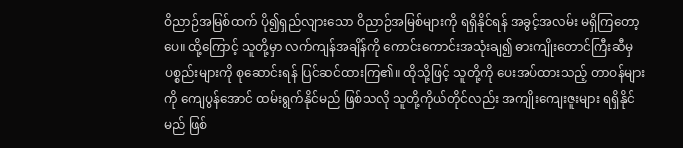ဝိညာဉ်အမြစ်ထက် ပို၍ရှည်လျားသော ဝိညာဉ်အမြစ်များကို ရရှိနိုင်ရန် အခွင့်အလမ်း မရှိကြတော့ပေ။ ထို့ကြောင့် သူတို့မှာ လက်ကျန်အချိန်ကို ကောင်းကောင်းအသုံးချ၍ ဓားကျိုးတောင်ကြီးဆီမှ ပစ္စည်းများကို စုဆောင်းရန် ပြင်ဆင်ထားကြ၏။ ထိုသို့ဖြင့် သူတို့ကို ပေးအပ်ထားသည့် တာဝန်များကို ကျေပွန်အောင် ထမ်းရွက်နိုင်မည် ဖြစ်သလို သူတို့ကိုယ်တိုင်လည်း အကျိုးကျေးဇူးများ ရရှိနိုင်မည် ဖြစ်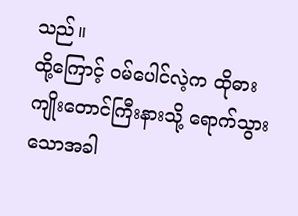သည်။
ထို့ကြောင့် ဝမ်ပေါင်လဲ့က ထိုဓားကျိုးတောင်ကြီးနားသို့ ရောက်သွားသောအခါ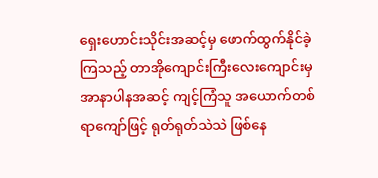ရှေးဟောင်းသိုင်းအဆင့်မှ ဖောက်ထွက်နိုင်ခဲ့ကြသည့် တာအိုကျောင်းကြီးလေးကျောင်းမှ အာနာပါနအဆင့် ကျင့်ကြံသူ အယောက်တစ်ရာကျော်ဖြင့် ရုတ်ရုတ်သဲသဲ ဖြစ်နေ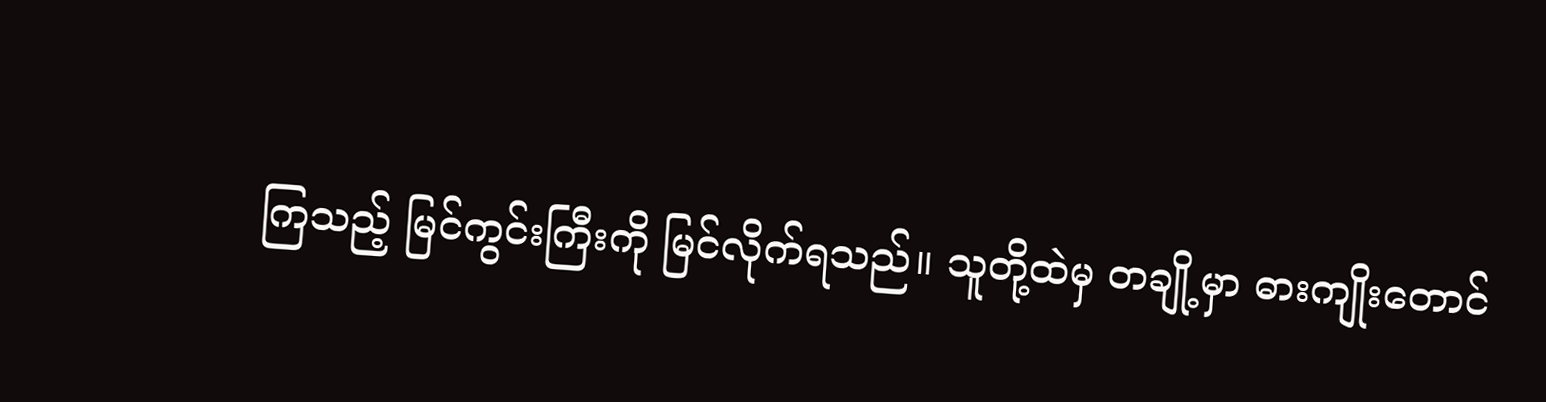ကြသည့် မြင်ကွင်းကြီးကို မြင်လိုက်ရသည်။ သူတို့ထဲမှ တချို့မှာ ဓားကျိုးတောင်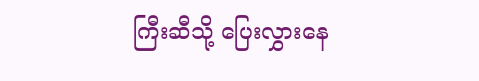ကြီးဆီသို့ ပြေးလွှားနေ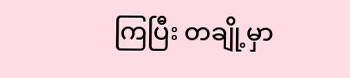ကြပြီး တချို့မှာ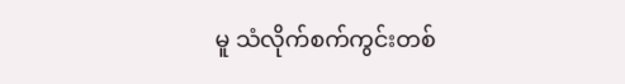မူ သံလိုက်စက်ကွင်းတစ်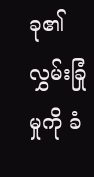ခု၏ လွှမ်းခြုံမှုကို ခံ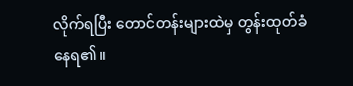လိုက်ရပြီး တောင်တန်းများထဲမှ တွန်းထုတ်ခံနေရ၏။